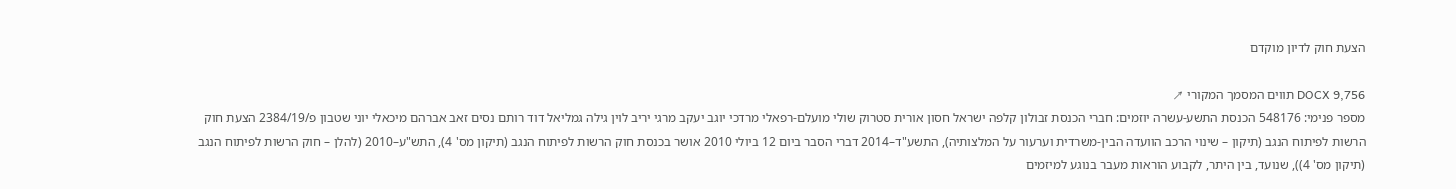הצעת חוק לדיון מוקדם

DOCX 9,756 תווים המסמך המקורי ↗
מספר פנימי: 548176 הכנסת התשע-עשרה יוזמים: חברי הכנסת זבולון קלפה ישראל חסון אורית סטרוק שולי מועלם-רפאלי מרדכי יוגב יעקב מרגי יריב לוין גילה גמליאל דוד רותם נסים זאב אברהם מיכאלי יוני שטבון פ/2384/19 הצעת חוק הרשות לפיתוח הנגב (תיקון – שינוי הרכב הוועדה הבין-משרדית וערעור על המלצותיה), התשע"ד–2014 דברי הסבר ביום 12 ביולי 2010 אושר בכנסת חוק הרשות לפיתוח הנגב (תיקון מס' 4), התש"ע–2010 (להלן – חוק הרשות לפיתוח הנגב (תיקון מס' 4)), שנועד, בין היתר, לקבוע הוראות מעבר בנוגע למיזמים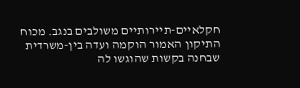חקלאיים-תיירותיים משולבים בנגב. מכוח התיקון האמור הוקמה ועדה בין-משרדית שבחנה בקשות שהוגשו לה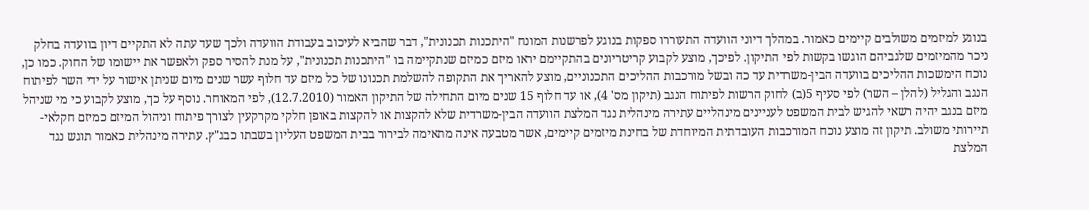בנוגע למיזמים משולבים קיימים כאמור. במהלך דיוני הוועדה התעוררו ספקות בנוגע לפרשנות המונח "היתכנות תכנונית", דבר שהביא לעיכוב בעבודת הוועדה ולכך שעד עתה לא התקיים דיון בוועדה בחלק ניכר מהמיזמים שלגביהם הוגשו בקשות לפי התיקון. לפיכך, מוצע לקבוע קריטריונים בהתקיימם יראו מיזם כמיזם שנתקיימה בו "היתכנות תכנונית", על מנת להסיר ספק ולאפשר את יישומו של החוק. כמו כן, נוכח הימשכות ההליכים בוועדה הבין-משרדית עד כה ובשל מורכבות ההליכים התכנוניים, מוצע להאריך את התקופה להשלמת תכנונו של כל מיזם עד חלוף עשר שנים מיום שניתן אישור על ידי השר לפיתוח הנגב והגליל (להלן – השר) לפי סעיף 5(ב) לחוק הרשות לפיתוח הנגב (תיקון מס' 4), או עד חלוף 15 שנים מיום התחילה של התיקון האמור (12.7.2010), לפי המאוחר. נוסף על כך, מוצע לקבוע כי מי שניהל מיזם בנגב יהיה רשאי להגיש לבית המשפט לעניינים מינהליים עתירה מינהלית נגד המלצת הוועדה הבין-משרדית שלא להקצות או להקצות באופן חלקי מקרקעין לצורך פיתוח וניהול המיזם כמיזם חקלאי-תיירותי משולב. תיקון זה מוצע נוכח המורכבות העובדתית המיוחדת של בחינת מיזמים קיימים, אשר מטבעה אינה מתאימה לבירור בבית המשפט העליון בשבתו כבג"ץ. עתירה מינהלית כאמור תוגש נגד המלצת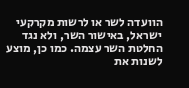הוועדה לשר או לרשות מקרקעי ישראל, באישור השר, ולא נגד החלטת השר עצמה. כמו כן, מוצע לשנות את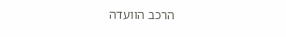הרכב הוועדה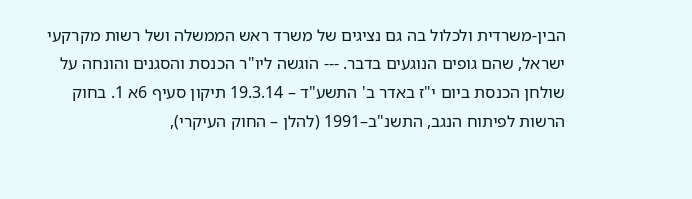הבין-משרדית ולכלול בה גם נציגים של משרד ראש הממשלה ושל רשות מקרקעי ישראל, שהם גופים הנוגעים בדבר. --- הוגשה ליו"ר הכנסת והסגנים והונחה על שולחן הכנסת ביום י"ז באדר ב' התשע"ד – 19.3.14 תיקון סעיף 6א 1. בחוק הרשות לפיתוח הנגב, התשנ"ב–1991 (להלן – החוק העיקרי),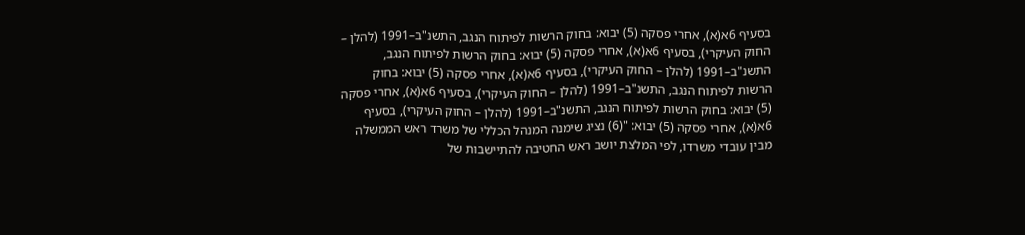בסעיף 6א(א), אחרי פסקה (5) יבוא: בחוק הרשות לפיתוח הנגב, התשנ"ב–1991 (להלן – החוק העיקרי), בסעיף 6א(א), אחרי פסקה (5) יבוא: בחוק הרשות לפיתוח הנגב, התשנ"ב–1991 (להלן – החוק העיקרי), בסעיף 6א(א), אחרי פסקה (5) יבוא: בחוק הרשות לפיתוח הנגב, התשנ"ב–1991 (להלן – החוק העיקרי), בסעיף 6א(א), אחרי פסקה (5) יבוא: בחוק הרשות לפיתוח הנגב, התשנ"ב–1991 (להלן – החוק העיקרי), בסעיף 6א(א), אחרי פסקה (5) יבוא: "(6) נציג שימנה המנהל הכללי של משרד ראש הממשלה מבין עובדי משרדו, לפי המלצת יושב ראש החטיבה להתיישבות של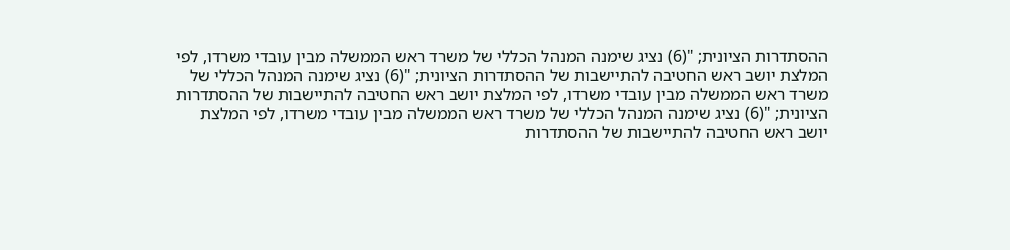ההסתדרות הציונית; "(6) נציג שימנה המנהל הכללי של משרד ראש הממשלה מבין עובדי משרדו, לפי המלצת יושב ראש החטיבה להתיישבות של ההסתדרות הציונית; "(6) נציג שימנה המנהל הכללי של משרד ראש הממשלה מבין עובדי משרדו, לפי המלצת יושב ראש החטיבה להתיישבות של ההסתדרות הציונית; "(6) נציג שימנה המנהל הכללי של משרד ראש הממשלה מבין עובדי משרדו, לפי המלצת יושב ראש החטיבה להתיישבות של ההסתדרות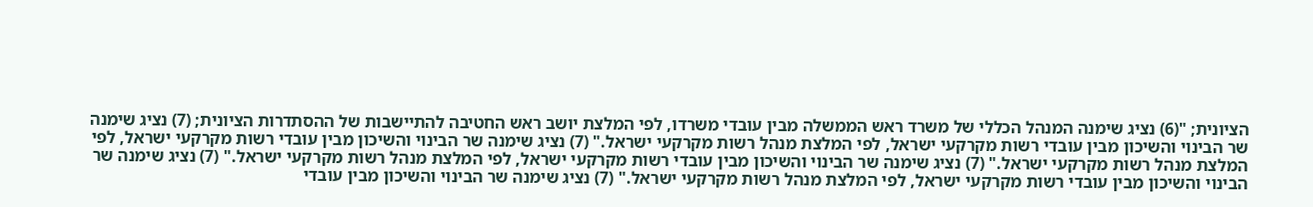הציונית; "(6) נציג שימנה המנהל הכללי של משרד ראש הממשלה מבין עובדי משרדו, לפי המלצת יושב ראש החטיבה להתיישבות של ההסתדרות הציונית; (7) נציג שימנה שר הבינוי והשיכון מבין עובדי רשות מקרקעי ישראל, לפי המלצת מנהל רשות מקרקעי ישראל." (7) נציג שימנה שר הבינוי והשיכון מבין עובדי רשות מקרקעי ישראל, לפי המלצת מנהל רשות מקרקעי ישראל." (7) נציג שימנה שר הבינוי והשיכון מבין עובדי רשות מקרקעי ישראל, לפי המלצת מנהל רשות מקרקעי ישראל." (7) נציג שימנה שר הבינוי והשיכון מבין עובדי רשות מקרקעי ישראל, לפי המלצת מנהל רשות מקרקעי ישראל." (7) נציג שימנה שר הבינוי והשיכון מבין עובדי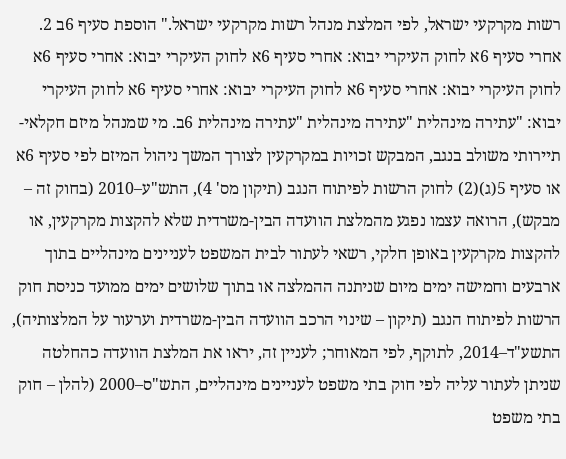רשות מקרקעי ישראל, לפי המלצת מנהל רשות מקרקעי ישראל." הוספת סעיף 6ב 2. אחרי סעיף 6א לחוק העיקרי יבוא: אחרי סעיף 6א לחוק העיקרי יבוא: אחרי סעיף 6א לחוק העיקרי יבוא: אחרי סעיף 6א לחוק העיקרי יבוא: אחרי סעיף 6א לחוק העיקרי יבוא: "עתירה מינהלית "עתירה מינהלית "עתירה מינהלית 6ב. מי שמנהל מיזם חקלאי-תיירותי משולב בנגב, המבקש זכויות במקרקעין לצורך המשך ניהול המיזם לפי סעיף 6א או סעיף 5(ג)(2) לחוק הרשות לפיתוח הנגב (תיקון מס' 4), התש"ע–2010 (בחוק זה – מבקש), הרואה עצמו נפגע מהמלצת הוועדה הבין-משרדית שלא להקצות מקרקעין, או להקצות מקרקעין באופן חלקי, רשאי לעתור לבית המשפט לעניינים מינהליים בתוך ארבעים וחמישה ימים מיום שניתנה ההמלצה או בתוך שלושים ימים ממועד כניסת חוק הרשות לפיתוח הנגב (תיקון – שינוי הרכב הוועדה הבין-משרדית וערעור על המלצותיה), התשע"ד–2014, לתוקף, לפי המאוחר; לעניין זה, יראו את המלצת הוועדה כהחלטה שניתן לעתור עליה לפי חוק בתי משפט לעניינים מינהליים, התש"ס–2000 (להלן – חוק בתי משפט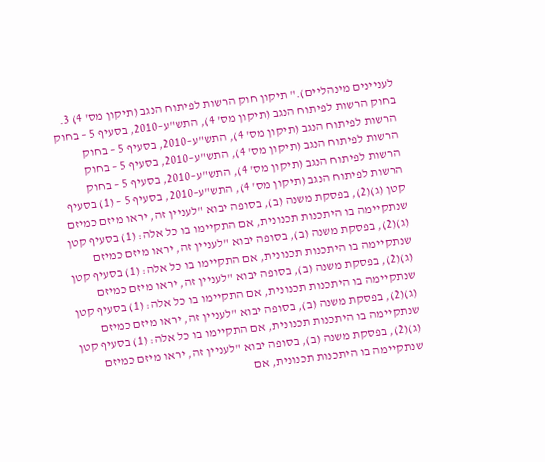לעניינים מינהליים)." תיקון חוק הרשות לפיתוח הנגב (תיקון מס' 4) 3. בחוק הרשות לפיתוח הנגב (תיקון מס' 4), התש"ע–2010, בסעיף 5 – בחוק הרשות לפיתוח הנגב (תיקון מס' 4), התש"ע–2010, בסעיף 5 – בחוק הרשות לפיתוח הנגב (תיקון מס' 4), התש"ע–2010, בסעיף 5 – בחוק הרשות לפיתוח הנגב (תיקון מס' 4), התש"ע–2010, בסעיף 5 – בחוק הרשות לפיתוח הנגב (תיקון מס' 4), התש"ע–2010, בסעיף 5 – (1) בסעיף קטן (ג)(2), בפסקת משנה (ב), בסופה יבוא "לעניין זה, יראו מיזם כמיזם שנתקיימה בו היתכנות תכנונית, אם התקיימו בו כל אלה: (1) בסעיף קטן (ג)(2), בפסקת משנה (ב), בסופה יבוא "לעניין זה, יראו מיזם כמיזם שנתקיימה בו היתכנות תכנונית, אם התקיימו בו כל אלה: (1) בסעיף קטן (ג)(2), בפסקת משנה (ב), בסופה יבוא "לעניין זה, יראו מיזם כמיזם שנתקיימה בו היתכנות תכנונית, אם התקיימו בו כל אלה: (1) בסעיף קטן (ג)(2), בפסקת משנה (ב), בסופה יבוא "לעניין זה, יראו מיזם כמיזם שנתקיימה בו היתכנות תכנונית, אם התקיימו בו כל אלה: (1) בסעיף קטן (ג)(2), בפסקת משנה (ב), בסופה יבוא "לעניין זה, יראו מיזם כמיזם שנתקיימה בו היתכנות תכנונית, אם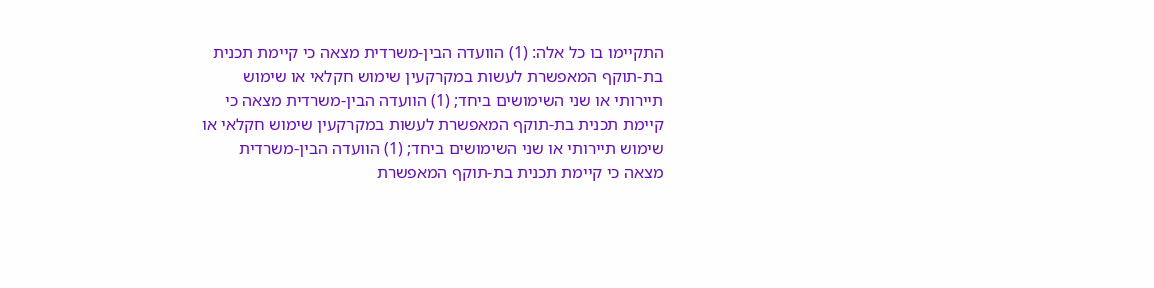התקיימו בו כל אלה: (1) הוועדה הבין-משרדית מצאה כי קיימת תכנית בת-תוקף המאפשרת לעשות במקרקעין שימוש חקלאי או שימוש תיירותי או שני השימושים ביחד; (1) הוועדה הבין-משרדית מצאה כי קיימת תכנית בת-תוקף המאפשרת לעשות במקרקעין שימוש חקלאי או שימוש תיירותי או שני השימושים ביחד; (1) הוועדה הבין-משרדית מצאה כי קיימת תכנית בת-תוקף המאפשרת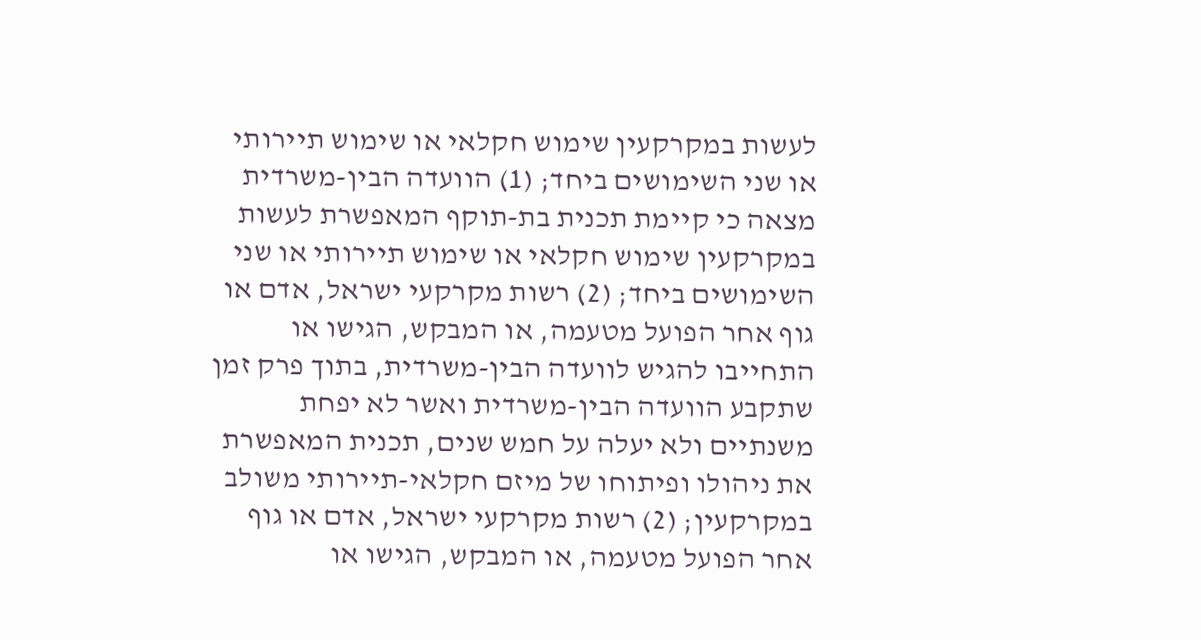לעשות במקרקעין שימוש חקלאי או שימוש תיירותי או שני השימושים ביחד; (1) הוועדה הבין-משרדית מצאה כי קיימת תכנית בת-תוקף המאפשרת לעשות במקרקעין שימוש חקלאי או שימוש תיירותי או שני השימושים ביחד; (2) רשות מקרקעי ישראל, אדם או גוף אחר הפועל מטעמה, או המבקש, הגישו או התחייבו להגיש לוועדה הבין-משרדית, בתוך פרק זמן שתקבע הוועדה הבין-משרדית ואשר לא יפחת משנתיים ולא יעלה על חמש שנים, תכנית המאפשרת את ניהולו ופיתוחו של מיזם חקלאי-תיירותי משולב במקרקעין; (2) רשות מקרקעי ישראל, אדם או גוף אחר הפועל מטעמה, או המבקש, הגישו או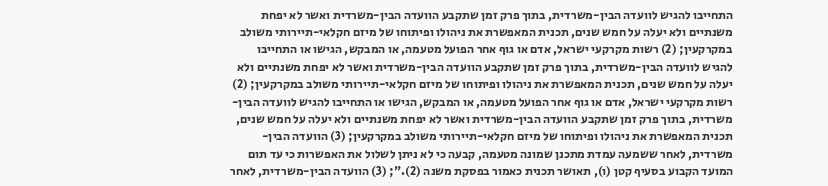התחייבו להגיש לוועדה הבין-משרדית, בתוך פרק זמן שתקבע הוועדה הבין-משרדית ואשר לא יפחת משנתיים ולא יעלה על חמש שנים, תכנית המאפשרת את ניהולו ופיתוחו של מיזם חקלאי-תיירותי משולב במקרקעין; (2) רשות מקרקעי ישראל, אדם או גוף אחר הפועל מטעמה, או המבקש, הגישו או התחייבו להגיש לוועדה הבין-משרדית, בתוך פרק זמן שתקבע הוועדה הבין-משרדית ואשר לא יפחת משנתיים ולא יעלה על חמש שנים, תכנית המאפשרת את ניהולו ופיתוחו של מיזם חקלאי-תיירותי משולב במקרקעין; (2) רשות מקרקעי ישראל, אדם או גוף אחר הפועל מטעמה, או המבקש, הגישו או התחייבו להגיש לוועדה הבין-משרדית, בתוך פרק זמן שתקבע הוועדה הבין-משרדית ואשר לא יפחת משנתיים ולא יעלה על חמש שנים, תכנית המאפשרת את ניהולו ופיתוחו של מיזם חקלאי-תיירותי משולב במקרקעין; (3) הוועדה הבין-משרדית, לאחר ששמעה עמדת מתכנן שמונה מטעמה, קבעה כי לא ניתן לשלול את האפשרות כי עד תום המועד הקבוע בסעיף קטן (ו), תאושר תכנית כאמור בפסקת משנה (2)."; (3) הוועדה הבין-משרדית, לאחר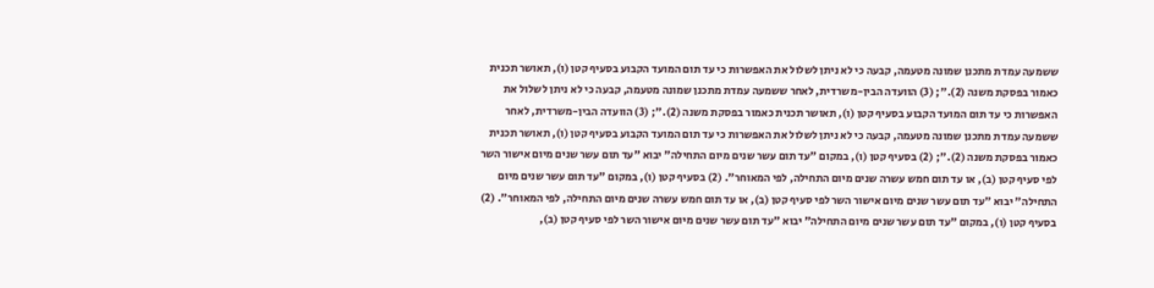ששמעה עמדת מתכנן שמונה מטעמה, קבעה כי לא ניתן לשלול את האפשרות כי עד תום המועד הקבוע בסעיף קטן (ו), תאושר תכנית כאמור בפסקת משנה (2)."; (3) הוועדה הבין-משרדית, לאחר ששמעה עמדת מתכנן שמונה מטעמה, קבעה כי לא ניתן לשלול את האפשרות כי עד תום המועד הקבוע בסעיף קטן (ו), תאושר תכנית כאמור בפסקת משנה (2)."; (3) הוועדה הבין-משרדית, לאחר ששמעה עמדת מתכנן שמונה מטעמה, קבעה כי לא ניתן לשלול את האפשרות כי עד תום המועד הקבוע בסעיף קטן (ו), תאושר תכנית כאמור בפסקת משנה (2)."; (2) בסעיף קטן (ו), במקום "עד תום עשר שנים מיום התחילה" יבוא "עד תום עשר שנים מיום אישור השר לפי סעיף קטן (ב), או עד תום חמש עשרה שנים מיום התחילה, לפי המאוחר". (2) בסעיף קטן (ו), במקום "עד תום עשר שנים מיום התחילה" יבוא "עד תום עשר שנים מיום אישור השר לפי סעיף קטן (ב), או עד תום חמש עשרה שנים מיום התחילה, לפי המאוחר". (2) בסעיף קטן (ו), במקום "עד תום עשר שנים מיום התחילה" יבוא "עד תום עשר שנים מיום אישור השר לפי סעיף קטן (ב),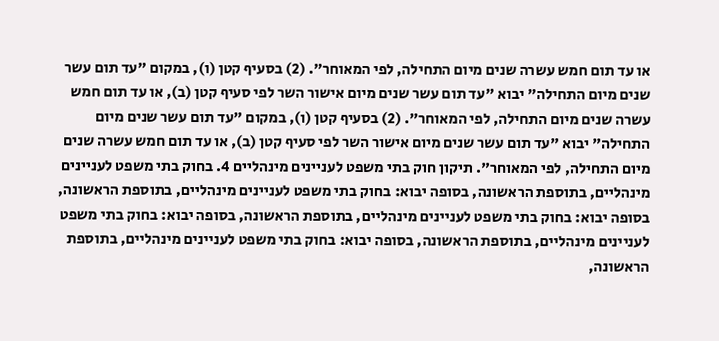או עד תום חמש עשרה שנים מיום התחילה, לפי המאוחר". (2) בסעיף קטן (ו), במקום "עד תום עשר שנים מיום התחילה" יבוא "עד תום עשר שנים מיום אישור השר לפי סעיף קטן (ב), או עד תום חמש עשרה שנים מיום התחילה, לפי המאוחר". (2) בסעיף קטן (ו), במקום "עד תום עשר שנים מיום התחילה" יבוא "עד תום עשר שנים מיום אישור השר לפי סעיף קטן (ב), או עד תום חמש עשרה שנים מיום התחילה, לפי המאוחר". תיקון חוק בתי משפט לעניינים מינהליים 4. בחוק בתי משפט לעניינים מינהליים, בתוספת הראשונה, בסופה יבוא: בחוק בתי משפט לעניינים מינהליים, בתוספת הראשונה, בסופה יבוא: בחוק בתי משפט לעניינים מינהליים, בתוספת הראשונה, בסופה יבוא: בחוק בתי משפט לעניינים מינהליים, בתוספת הראשונה, בסופה יבוא: בחוק בתי משפט לעניינים מינהליים, בתוספת הראשונה,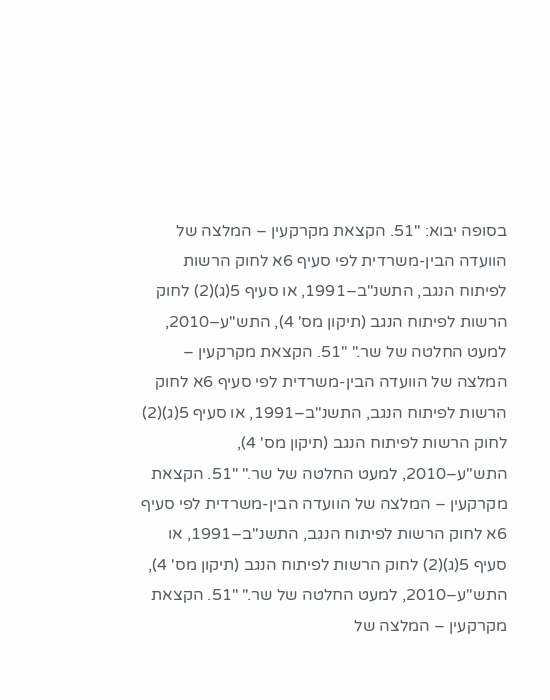בסופה יבוא: "51. הקצאת מקרקעין – המלצה של הוועדה הבין-משרדית לפי סעיף 6א לחוק הרשות לפיתוח הנגב, התשנ"ב–1991, או סעיף 5(ג)(2) לחוק הרשות לפיתוח הנגב (תיקון מס' 4), התש"ע–2010, למעט החלטה של שר." "51. הקצאת מקרקעין – המלצה של הוועדה הבין-משרדית לפי סעיף 6א לחוק הרשות לפיתוח הנגב, התשנ"ב–1991, או סעיף 5(ג)(2) לחוק הרשות לפיתוח הנגב (תיקון מס' 4), התש"ע–2010, למעט החלטה של שר." "51. הקצאת מקרקעין – המלצה של הוועדה הבין-משרדית לפי סעיף 6א לחוק הרשות לפיתוח הנגב, התשנ"ב–1991, או סעיף 5(ג)(2) לחוק הרשות לפיתוח הנגב (תיקון מס' 4), התש"ע–2010, למעט החלטה של שר." "51. הקצאת מקרקעין – המלצה של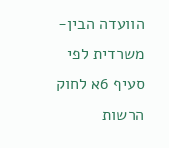הוועדה הבין-משרדית לפי סעיף 6א לחוק הרשות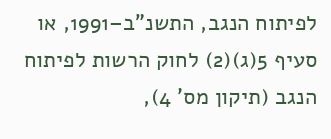לפיתוח הנגב, התשנ"ב–1991, או סעיף 5(ג)(2) לחוק הרשות לפיתוח הנגב (תיקון מס' 4),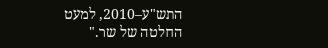התש"ע–2010, למעט החלטה של שר."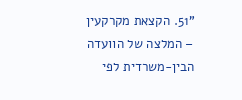"51. הקצאת מקרקעין – המלצה של הוועדה הבין-משרדית לפי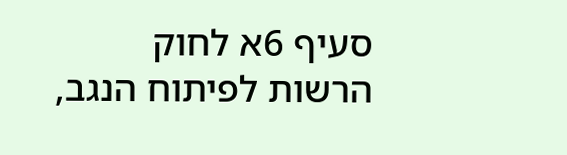סעיף 6א לחוק הרשות לפיתוח הנגב,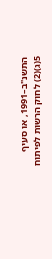התשנ"ב–1991, או סעיף 5(ג)(2) לחוק הרשות לפיתוח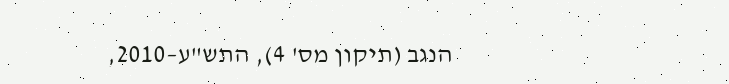הנגב (תיקון מס' 4), התש"ע–2010,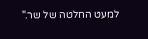למעט החלטה של שר."